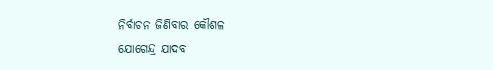ନିର୍ବାଚନ ଜିଣିବାର କୌଶଳ
ଯୋଗେନ୍ଦ୍ର ଯାଦବ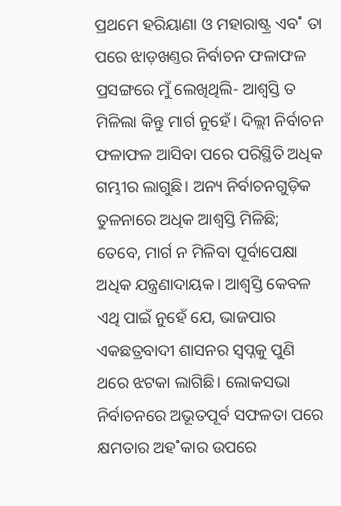ପ୍ରଥମେ ହରିୟାଣା ଓ ମହାରାଷ୍ଟ୍ର ଏବ˚ ତା ପରେ ଝାଡ଼ଖଣ୍ତର ନିର୍ବାଚନ ଫଳାଫଳ ପ୍ରସଙ୍ଗରେ ମୁଁ ଲେଖିଥିଲି- ଆଶ୍ବସ୍ତି ତ ମିଳିଲା କିନ୍ତୁ ମାର୍ଗ ନୁହେଁ। ଦିଲ୍ଲୀ ନିର୍ବାଚନ ଫଳାଫଳ ଆସିବା ପରେ ପରିସ୍ଥିତି ଅଧିକ ଗମ୍ଭୀର ଲାଗୁଛି। ଅନ୍ୟ ନିର୍ବାଚନଗୁଡ଼ିକ ତୁଳନାରେ ଅଧିକ ଆଶ୍ବସ୍ତି ମିଳିଛି; ତେବେ, ମାର୍ଗ ନ ମିଳିବା ପୂର୍ବାପେକ୍ଷା ଅଧିକ ଯନ୍ତ୍ରଣାଦାୟକ। ଆଶ୍ବସ୍ତି କେବଳ ଏଥି ପାଇଁ ନୁହେଁ ଯେ, ଭାଜପାର ଏକଛତ୍ରବାଦୀ ଶାସନର ସ୍ବପ୍ନକୁ ପୁଣି ଥରେ ଝଟକା ଲାଗିଛି। ଲୋକସଭା ନିର୍ବାଚନରେ ଅଭୂତପୂର୍ବ ସଫଳତା ପରେ କ୍ଷମତାର ଅହ˚କାର ଉପରେ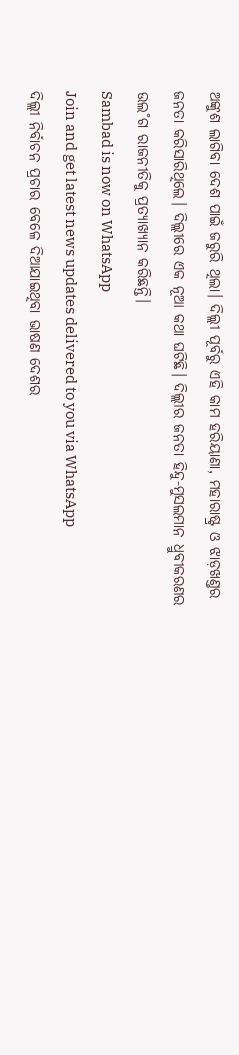ଅଙ୍କୁଶ ଲାଗିବା ଦେଶ ପାଇଁ ଜରୁରି ଥିଲା। ଦିଲ୍ଲୀ ପୂର୍ବରୁ ଏହି କାମ ହରିୟାଣା, ମହାରାଷ୍ଟ୍ର ଓ ଝାଡ଼ଖଣ୍ତର ଜନତା କରିସାରିଥିଲେ। ଦିଲ୍ଲୀରେ ଏକ ନୂଆ କଥା ଘଟିଛି। ଦିଲ୍ଲୀର ଜନତା ହିନ୍ଦୁ-ମୁସଲମାନ ଧ୍ରୁବୀକରଣର ଉଲ˚ଗ ରାଜନୀତିକୁ ପ୍ରତ୍ୟାଖ୍ୟାନ କରିଛନ୍ତି।
Sambad is now on WhatsApp
Join and get latest news updates delivered to you via WhatsApp
ଦିଲ୍ଲୀ ନିର୍ବାଚନ ପ୍ରଚାର ବେଳେ ଦିଆଯାଇଥିବା ଭାଷଣ ଦେଶର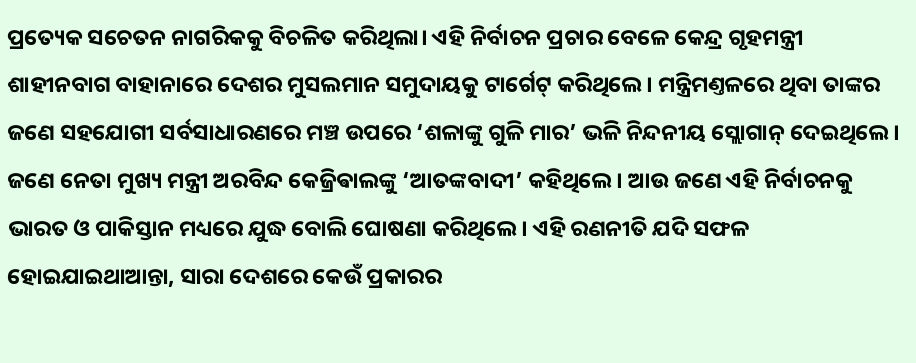ପ୍ରତ୍ୟେକ ସଚେତନ ନାଗରିକକୁ ବିଚଳିତ କରିଥିଲା। ଏହି ନିର୍ବାଚନ ପ୍ରଚାର ବେଳେ କେନ୍ଦ୍ର ଗୃହମନ୍ତ୍ରୀ ଶାହୀନବାଗ ବାହାନାରେ ଦେଶର ମୁସଲମାନ ସମୁଦାୟକୁ ଟାର୍ଗେଟ୍ କରିଥିଲେ। ମନ୍ତ୍ରିମଣ୍ତଳରେ ଥିବା ତାଙ୍କର ଜଣେ ସହଯୋଗୀ ସର୍ବସାଧାରଣରେ ମଞ୍ଚ ଉପରେ ‘ଶଳାଙ୍କୁ ଗୁଳି ମାର’ ଭଳି ନିନ୍ଦନୀୟ ସ୍ଲୋଗାନ୍ ଦେଇଥିଲେ। ଜଣେ ନେତା ମୁଖ୍ୟ ମନ୍ତ୍ରୀ ଅରବିନ୍ଦ କେଜ୍ରିଵାଲଙ୍କୁ ‘ଆତଙ୍କବାଦୀ’ କହିଥିଲେ। ଆଉ ଜଣେ ଏହି ନିର୍ବାଚନକୁ ଭାରତ ଓ ପାକିସ୍ତାନ ମଧ୍ୟରେ ଯୁଦ୍ଧ ବୋଲି ଘୋଷଣା କରିଥିଲେ। ଏହି ରଣନୀତି ଯଦି ସଫଳ ହୋଇଯାଇଥାଆନ୍ତା, ସାରା ଦେଶରେ କେଉଁ ପ୍ରକାରର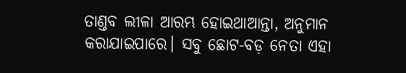ତାଣ୍ତବ ଲୀଳା ଆରମ୍ଭ ହୋଇଥାଆନ୍ତା, ଅନୁମାନ କରାଯାଇପାରେ। ସବୁ ଛୋଟ-ବଡ଼ ନେତା ଏହା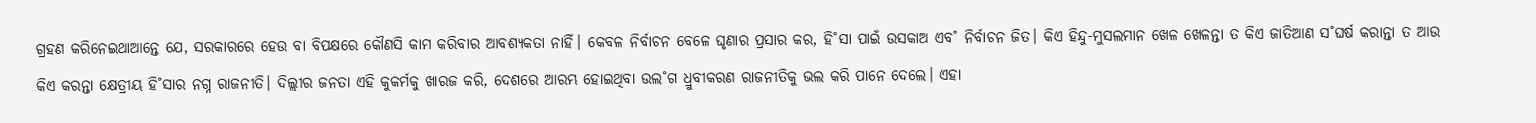ଗ୍ରହଣ କରିନେଇଥାଆନ୍ତେ ଯେ, ସରକାରରେ ହେଉ ବା ବିପକ୍ଷରେ କୌଣସି କାମ କରିବାର ଆବଶ୍ୟକତା ନାହିଁ। କେବଳ ନିର୍ବାଚନ ବେଳେ ଘୃଣାର ପ୍ରସାର କର, ହି˚ସା ପାଇଁ ଉସକାଅ ଏବ˚ ନିର୍ବାଚନ ଜିତ। କିଏ ହିନ୍ଦୁ-ମୁସଲମାନ ଖେଳ ଖେଳନ୍ତା ତ କିଏ ଜାତିଆଣ ସ˚ଘର୍ଷ କରାନ୍ତା ତ ଆଉ କିଏ କରନ୍ତା କ୍ଷେତ୍ରୀୟ ହି˚ସାର ନଗ୍ନ ରାଜନୀତି। ଦିଲ୍ଲୀର ଜନତା ଏହି କୁକର୍ମକୁ ଖାରଜ କରି, ଦେଶରେ ଆରମ୍ଭ ହୋଇଥିବା ଉଲ˚ଗ ଧ୍ରୁବୀକରଣ ରାଜନୀତିକୁ ଭଲ କରି ପାନେ ଦେଲେ। ଏହା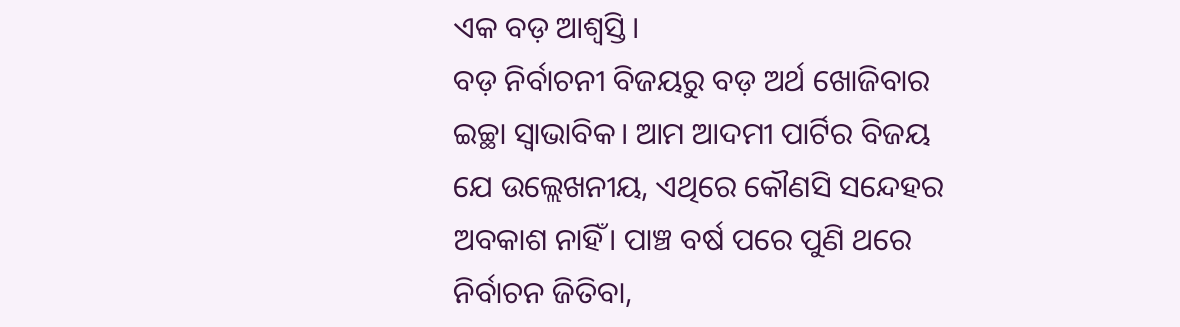ଏକ ବଡ଼ ଆଶ୍ବସ୍ତି।
ବଡ଼ ନିର୍ବାଚନୀ ବିଜୟରୁ ବଡ଼ ଅର୍ଥ ଖୋଜିବାର ଇଚ୍ଛା ସ୍ବାଭାବିକ। ଆମ ଆଦମୀ ପାର୍ଟିର ବିଜୟ ଯେ ଉଲ୍ଲେଖନୀୟ, ଏଥିରେ କୌଣସି ସନ୍ଦେହର ଅବକାଶ ନାହିଁ। ପାଞ୍ଚ ବର୍ଷ ପରେ ପୁଣି ଥରେ ନିର୍ବାଚନ ଜିତିବା,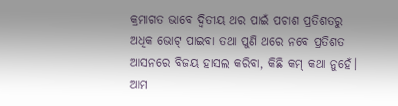କ୍ରମାଗତ ଭାବେ ଦ୍ବିତୀୟ ଥର ପାଇଁ ପଚାଶ ପ୍ରତିଶତରୁ ଅଧିକ ଭୋଟ୍ ପାଇବା ତଥା ପୁଣି ଥରେ ନବେ ପ୍ରତିଶତ ଆସନରେ ବିଜୟ ହାସଲ କରିବା, କିଛି କମ୍ କଥା ନୁହେଁ। ଆମ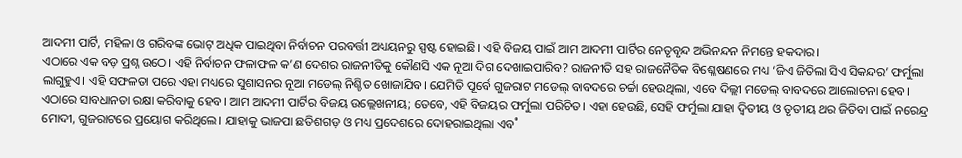ଆଦମୀ ପାର୍ଟି, ମହିଳା ଓ ଗରିବଙ୍କ ଭୋଟ୍ ଅଧିକ ପାଇଥିବା ନିର୍ବାଚନ ପରବର୍ତ୍ତୀ ଅଧ୍ୟୟନରୁ ସ୍ପଷ୍ଟ ହୋଇଛି। ଏହି ବିଜୟ ପାଇଁ ଆମ ଆଦମୀ ପାର୍ଟିର ନେତୃବୃନ୍ଦ ଅଭିନନ୍ଦନ ନିମନ୍ତେ ହକଦାର।
ଏଠାରେ ଏକ ବଡ଼ ପ୍ରଶ୍ନ ଉଠେ। ଏହି ନିର୍ବାଚନ ଫଳାଫଳ କ’ଣ ଦେଶର ରାଜନୀତିକୁ କୌଣସି ଏକ ନୂଆ ଦିଗ ଦେଖାଇପାରିବ? ରାଜନୀତି ସହ ରାଜନୈତିକ ବିଶ୍ଳେଷଣରେ ମଧ୍ୟ ‘ଜିଏ ଜିତିଲା ସିଏ ସିକନ୍ଦର’ ଫର୍ମୁଲା ଲାଗୁହୁଏ। ଏହି ସଫଳତା ପରେ ଏହା ମଧ୍ୟରେ ସୁଶାସନର ନୂଆ ମଡେଲ୍ ନିଶ୍ଚିତ ଖୋଜାଯିବ। ଯେମିତି ପୂର୍ବେ ଗୁଜରାଟ ମଡେଲ୍ ବାବଦରେ ଚର୍ଚ୍ଚା ହେଉଥିଲା, ଏବେ ଦିଲ୍ଲୀ ମଡେଲ୍ ବାବଦରେ ଆଲୋଚନା ହେବ। ଏଠାରେ ସାବଧାନତା ରକ୍ଷା କରିବାକୁ ହେବ। ଆମ ଆଦମୀ ପାର୍ଟିର ବିଜୟ ଉଲ୍ଲେଖନୀୟ; ତେବେ, ଏହି ବିଜୟର ଫର୍ମୁଲା ପରିଚିତ। ଏହା ହେଉଛି, ସେହି ଫର୍ମୁଲା ଯାହା ଦ୍ବିତୀୟ ଓ ତୃତୀୟ ଥର ଜିତିବା ପାଇଁ ନରେନ୍ଦ୍ର ମୋଦୀ, ଗୁଜରାଟରେ ପ୍ରୟୋଗ କରିଥିଲେ। ଯାହାକୁ ଭାଜପା ଛତିଶଗଡ଼ ଓ ମଧ୍ୟ ପ୍ରଦେଶରେ ଦୋହରାଇଥିଲା ଏବ˚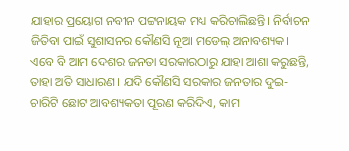ଯାହାର ପ୍ରୟୋଗ ନବୀନ ପଟ୍ଟନାୟକ ମଧ୍ୟ କରିଚାଲିଛନ୍ତି। ନିର୍ବାଚନ ଜିତିବା ପାଇଁ ସୁଶାସନର କୌଣସି ନୂଆ ମଡେଲ୍ ଅନାବଶ୍ୟକ। ଏବେ ବି ଆମ ଦେଶର ଜନତା ସରକାରଠାରୁ ଯାହା ଆଶା କରୁଛନ୍ତି, ତାହା ଅତି ସାଧାରଣ। ଯଦି କୌଣସି ସରକାର ଜନତାର ଦୁଇ-ଚାରିଟି ଛୋଟ ଆବଶ୍ୟକତା ପୂରଣ କରିଦିଏ, କାମ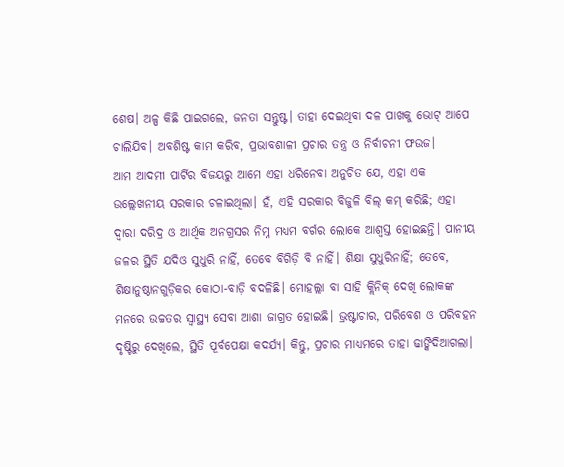ଶେଷ। ଅଳ୍ପ କିଛି ପାଇଗଲେ, ଜନତା ସନ୍ତୁଷ୍ଟ। ତାହା ଦେଇଥିବା ଦଳ ପାଖକୁ ଭୋଟ୍ ଆପେ ଚାଲିଯିବ। ଅବଶିଷ୍ଟ କାମ କରିବ, ପ୍ରଭାବଶାଳୀ ପ୍ରଚାର ତନ୍ତ୍ର ଓ ନିର୍ବାଚନୀ ଫଉଜ।
ଆମ ଆଦମୀ ପାର୍ଟିର ବିଜୟରୁ ଆମେ ଏହା ଧରିନେବା ଅନୁଚିତ ଯେ, ଏହା ଏକ ଉଲ୍ଲେଖନୀୟ ସରକାର ଚଳାଇଥିଲା। ହଁ, ଏହି ସରକାର ବିଜୁଳି ବିଲ୍ କମ୍ କରିଛି; ଏହା ଦ୍ବାରା ଦରିଦ୍ର ଓ ଆର୍ଥିକ ଅନଗ୍ରସର ନିମ୍ନ ମଧ୍ୟମ ବର୍ଗର ଲୋକେ ଆଶ୍ବସ୍ତ ହୋଇଛନ୍ତି। ପାନୀୟ ଜଳର ସ୍ଥିତି ଯଦିଓ ସୁଧୁରି ନାହିଁ, ତେବେ ବିଗିଡ଼ି ବି ନାହିଁ। ଶିକ୍ଷା ସୁଧୁରିନାହିଁ; ତେବେ, ଶିକ୍ଷାନୁଷ୍ଠାନଗୁଡ଼ିକର କୋଠା-ବାଡ଼ି ବଦଳିଛି। ମୋହଲ୍ଲା ବା ସାହି କ୍ଲିନିକ୍ ଦେଖି ଲୋକଙ୍କ ମନରେ ଉଚ୍ଚତର ସ୍ବାସ୍ଥ୍ୟ ସେବା ଆଶା ଜାଗ୍ରତ ହୋଇଛି। ଭ୍ରଷ୍ଟାଚାର, ପରିବେଶ ଓ ପରିବହନ ଦୃଷ୍ଟିରୁ ଦେଖିଲେ, ସ୍ଥିତି ପୂର୍ବପେକ୍ଷା କଦର୍ଯ୍ୟ। କିନ୍ତୁ, ପ୍ରଚାର ମାଧ୍ୟମରେ ତାହା ଢାଙ୍କିଦିଆଗଲା।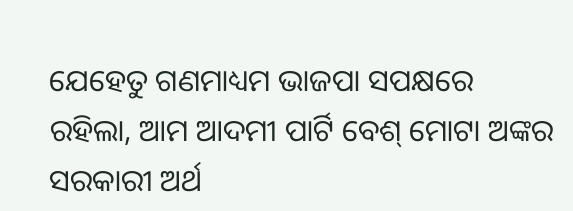ଯେହେତୁ ଗଣମାଧ୍ୟମ ଭାଜପା ସପକ୍ଷରେ ରହିଲା, ଆମ ଆଦମୀ ପାର୍ଟି ବେଶ୍ ମୋଟା ଅଙ୍କର ସରକାରୀ ଅର୍ଥ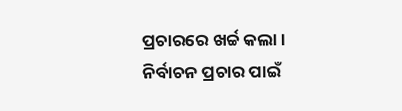ପ୍ରଚାରରେ ଖର୍ଚ୍ଚ କଲା। ନିର୍ବାଚନ ପ୍ରଚାର ପାଇଁ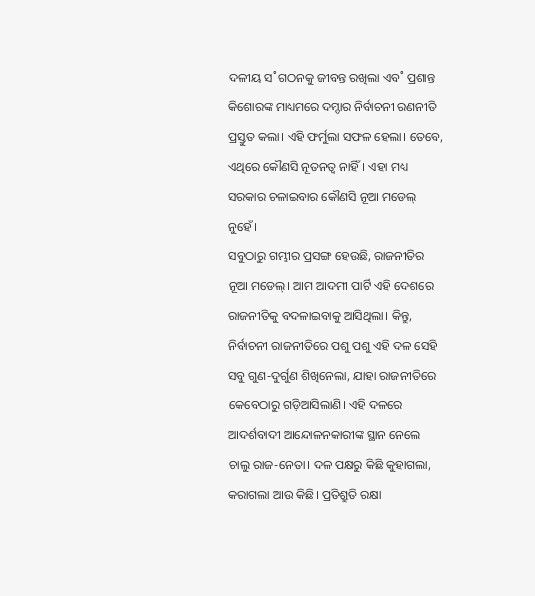ଦଳୀୟ ସ˚ଗଠନକୁ ଜୀବନ୍ତ ରଖିଲା ଏବ˚ ପ୍ରଶାନ୍ତ କିଶୋରଙ୍କ ମାଧ୍ୟମରେ ଦମ୍ଦାର ନିର୍ବାଚନୀ ରଣନୀତି ପ୍ରସ୍ତୁତ କଲା। ଏହି ଫର୍ମୁଲା ସଫଳ ହେଲା। ତେବେ, ଏଥିରେ କୌଣସି ନୂତନତ୍ବ ନାହିଁ। ଏହା ମଧ୍ୟ ସରକାର ଚଳାଇବାର କୌଣସି ନୂଆ ମଡେଲ୍ ନୁହେଁ।
ସବୁଠାରୁ ଗମ୍ଭୀର ପ୍ରସଙ୍ଗ ହେଉଛି, ରାଜନୀତିର ନୂଆ ମଡେଲ୍। ଆମ ଆଦମୀ ପାର୍ଟି ଏହି ଦେଶରେ ରାଜନୀତିକୁ ବଦଳାଇବାକୁ ଆସିଥିଲା। କିନ୍ତୁ, ନିର୍ବାଚନୀ ରାଜନୀତିରେ ପଶୁ ପଶୁ ଏହି ଦଳ ସେହି ସବୁ ଗୁଣ-ଦୁର୍ଗୁଣ ଶିଖିନେଲା, ଯାହା ରାଜନୀତିରେ କେବେଠାରୁ ଗଡ଼ିଆସିଲାଣି। ଏହି ଦଳରେ ଆଦର୍ଶବାଦୀ ଆନ୍ଦୋଳନକାରୀଙ୍କ ସ୍ଥାନ ନେଲେ ଚାଲୁ ରାଜ-ନେତା। ଦଳ ପକ୍ଷରୁ କିଛି କୁହାଗଲା, କରାଗଲା ଆଉ କିଛି। ପ୍ରତିଶ୍ରୁତି ରକ୍ଷା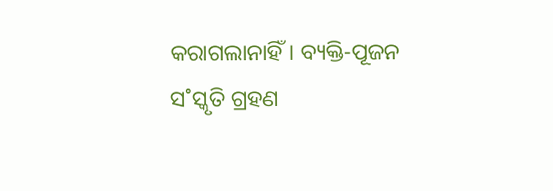କରାଗଲାନାହିଁ। ବ୍ୟକ୍ତି-ପୂଜନ ସ˚ସ୍କୃତି ଗ୍ରହଣ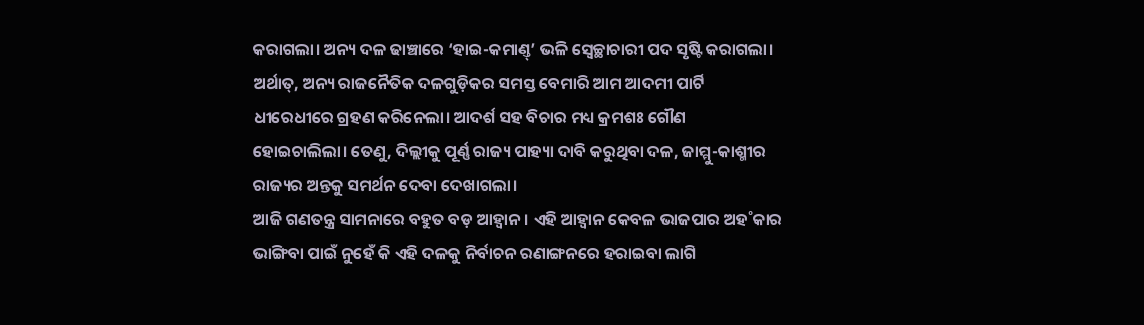କରାଗଲା। ଅନ୍ୟ ଦଳ ଢାଞ୍ଚାରେ ‘ହାଇ-କମାଣ୍ତ୍’ ଭଳି ସ୍ବେଚ୍ଛାଚାରୀ ପଦ ସୃଷ୍ଟି କରାଗଲା। ଅର୍ଥାତ୍, ଅନ୍ୟ ରାଜନୈତିକ ଦଳଗୁଡ଼ିକର ସମସ୍ତ ବେମାରି ଆମ ଆଦମୀ ପାର୍ଟି ଧୀରେଧୀରେ ଗ୍ରହଣ କରିନେଲା। ଆଦର୍ଶ ସହ ବିଚାର ମଧ୍ୟ କ୍ରମଶଃ ଗୌଣ ହୋଇଚାଲିଲା। ତେଣୁ, ଦିଲ୍ଲୀକୁ ପୂର୍ଣ୍ଣ ରାଜ୍ୟ ପାହ୍ୟା ଦାବି କରୁଥିବା ଦଳ, ଜାମ୍ମୁ-କାଶ୍ମୀର ରାଜ୍ୟର ଅନ୍ତକୁ ସମର୍ଥନ ଦେବା ଦେଖାଗଲା।
ଆଜି ଗଣତନ୍ତ୍ର ସାମନାରେ ବହୁତ ବଡ଼ ଆହ୍ବାନ। ଏହି ଆହ୍ବାନ କେବଳ ଭାଜପାର ଅହ˚କାର ଭାଙ୍ଗିବା ପାଇଁ ନୁହେଁ କି ଏହି ଦଳକୁ ନିର୍ବାଚନ ରଣାଙ୍ଗନରେ ହରାଇବା ଲାଗି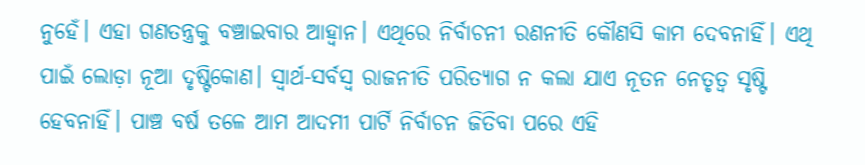ନୁହେଁ। ଏହା ଗଣତନ୍ତ୍ରକୁ ବଞ୍ଚାଇବାର ଆହ୍ବାନ। ଏଥିରେ ନିର୍ବାଚନୀ ରଣନୀତି କୌଣସି କାମ ଦେବନାହିଁ। ଏଥି ପାଇଁ ଲୋଡ଼ା ନୂଆ ଦୃଷ୍ଟିକୋଣ। ସ୍ବାର୍ଥ-ସର୍ବସ୍ବ ରାଜନୀତି ପରିତ୍ୟାଗ ନ କଲା ଯାଏ ନୂତନ ନେତୃତ୍ବ ସୃଷ୍ଟି ହେବନାହିଁ। ପାଞ୍ଚ ବର୍ଷ ତଳେ ଆମ ଆଦମୀ ପାର୍ଟି ନିର୍ବାଚନ ଜିତିବା ପରେ ଏହି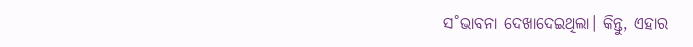ସ˚ଭାବନା ଦେଖାଦେଇଥିଲା। କିନ୍ତୁ, ଏହାର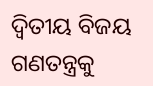ଦ୍ବିତୀୟ ବିଜୟ ଗଣତନ୍ତ୍ରକୁ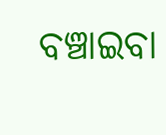ବଞ୍ଚାଇବା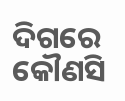ଦିଗରେ କୌଣସି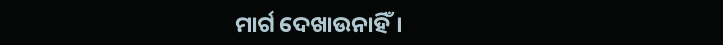ମାର୍ଗ ଦେଖାଉନାହିଁ।